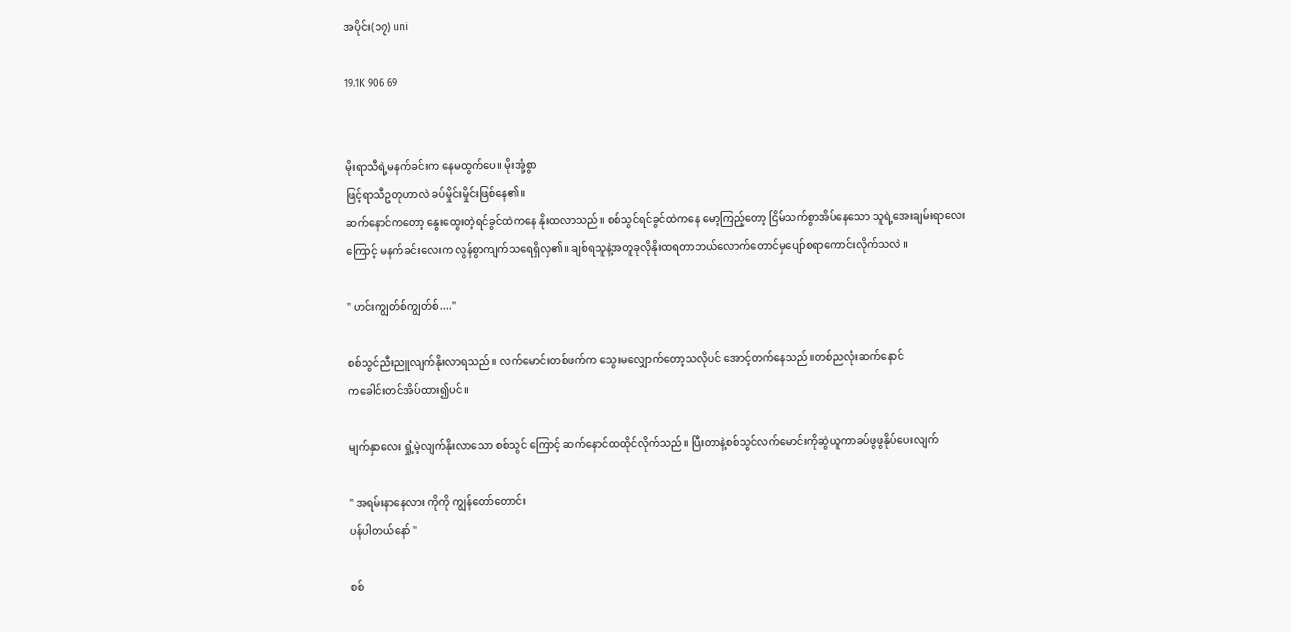အပိုင်း(၁၇) uni

19.1K 906 69


မိုးရာသီရဲ့မနက်ခင်းက နေမထွက်ပေ။ မိုးအုံ့စွာ
ဖြင့်ရာသီဥတုဟာလဲ ခပ်မှိုင်းမှိုင်းဖြစ်နေ၏။
ဆက်နောင်ကတော့ နွေးထွေးတဲ့ရင်ခွင်ထဲကနေ နိုးထလာသည်။ စစ်သွင်ရင်ခွင်ထဲကနေ မော့ကြည့်တော့ ငြိမ်သက်စွာအိပ်နေသော သူရဲ့အေးချမ်းရာလေးကြောင့် မနက်ခင်းလေးက လွန်စွာကျက်သရေရှိလှ၏။ ချစ်ရသူနဲ့အတူခုလိုနိုးထရတာဘယ်လောက်တောင်မှပျော်စရာကောင်းလိုက်သလဲ ။

" ဟင်းကျွတ်စ်ကျွတ်စ်...."

စစ်သွင်ညီးညူလျက်နိုးလာရသည်။ လက်မောင်းတစ်ဖက်က သွေးမလျှောက်တော့သလိုပင် အောင့်တက်နေသည်။တစ်ညလုံးဆက်နောင်
ကခေါင်းတင်အိပ်ထား၍ပင်။

မျက်နှာလေး ရှုံ့မဲ့လျက်နိုးလာသော စစ်သွင် ကြောင့် ဆက်နောင်ထထိုင်လိုက်သည်။ ပြီးတာနဲ့စစ်သွင်လက်မောင်းကိုဆွဲယူကာခပ်ဖွဖွနိုပ်ပေးလျက်

" အရမ်းနာနေလား ကိုကို ကျွန်တော်တောင်း
ပန်ပါတယ်နော် "

စစ်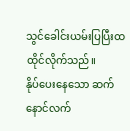သွင်ခေါင်းယမ်းပြပြီးထထိုင်လိုက်သည်။
နိုပ်ပေးနေသော ဆက်နောင်လက်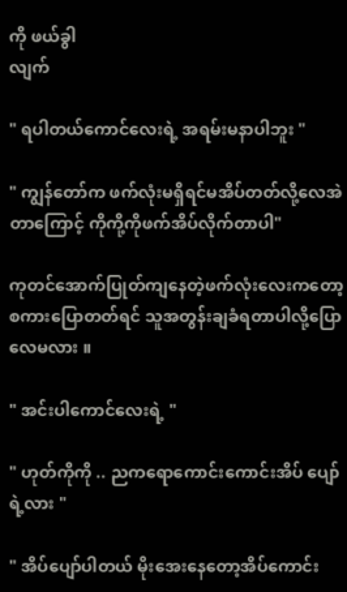ကို ဖယ်ခွါ
လျက်

" ရပါတယ်ကောင်လေးရဲ့ အရမ်းမနာပါဘူး "

" ကျွန်တော်က ဖက်လုံးမရှိရင်မအိပ်တတ်လို့လေအဲတာကြောင့် ကိုကို့ကိုဖက်အိပ်လိုက်တာပါ"

ကုတင်အောက်ပြုတ်ကျနေတဲ့ဖက်လုံးလေးကတော့ စကားပြောတတ်ရင် သူအတွန်းချခံရတာပါလို့ပြောလေမလား ။

" အင်းပါကောင်လေးရဲ့ "

" ဟုတ်ကိုကို .. ညကရောကောင်းကောင်းအိပ် ပျော်ရဲ့လား "

" အိပ်ပျော်ပါတယ် မိုးအေးနေတော့အိပ်ကောင်း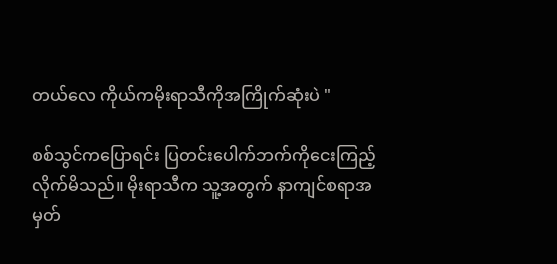တယ်လေ ကိုယ်ကမိုးရာသီကိုအကြိုက်ဆုံးပဲ "

စစ်သွင်ကပြောရင်း ပြတင်းပေါက်ဘက်ကိုငေးကြည့်လိုက်မိသည်။ မိုးရာသီက သူ့အတွက် နာကျင်စရာအမှတ်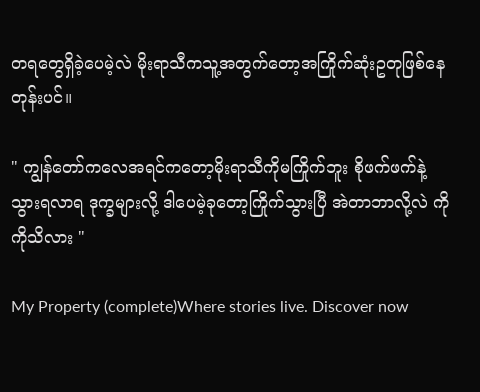တရတွေရှိခဲ့ပေမဲ့လဲ မိုးရာသီကသူ့အတွက်တော့အကြိုက်ဆုံးဥတုဖြစ်နေ
တုန်းပင်။

" ကျွန်တော်ကလေအရင်ကတော့မိုးရာသီကိုမကြိုက်ဘူး စိုဖက်ဖက်နဲ့သွားရလာရ ဒုက္ခများလို့ ဒါပေမဲ့ခုတော့ကြိုက်သွားပြီ အဲတာဘာလို့လဲ ကိုကိုသိလား "

My Property (complete)Where stories live. Discover now